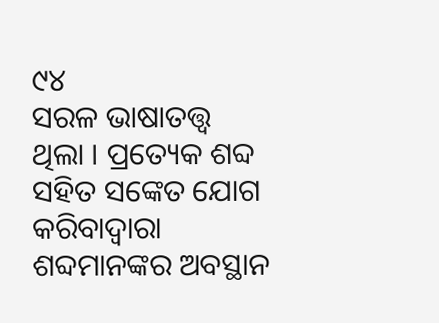୯୪
ସରଳ ଭାଷାତତ୍ତ୍ୱ
ଥିଲା । ପ୍ରତ୍ୟେକ ଶବ୍ଦ ସହିତ ସଙ୍କେତ ଯୋଗ କରିବାଦ୍ୱାରା ଶବ୍ଦମାନଙ୍କର ଅବସ୍ଥାନ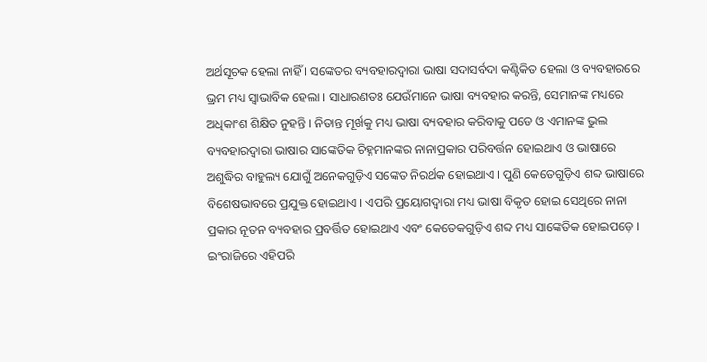ଅର୍ଥସୂଚକ ହେଲା ନାହିଁ । ସଙ୍କେତର ବ୍ୟବହାରଦ୍ୱାରା ଭାଷା ସଦାସର୍ବଦା କଣ୍ଟିକିତ ହେଲା ଓ ବ୍ୟବହାରରେ ଭ୍ରମ ମଧ୍ୟ ସ୍ୱାଭାବିକ ହେଲା । ସାଧାରଣତଃ ଯେଉଁମାନେ ଭାଷା ବ୍ୟବହାର କରନ୍ତି, ସେମାନଙ୍କ ମଧ୍ୟରେ ଅଧିକାଂଶ ଶିକ୍ଷିତ ନୁହନ୍ତି । ନିତାନ୍ତ ମୂର୍ଖକୁ ମଧ୍ୟ ଭାଷା ବ୍ୟବହାର କରିବାକୁ ପଡେ ଓ ଏମାନଙ୍କ ଭୁଲ ବ୍ୟବହାରଦ୍ୱାରା ଭାଷାର ସାଙ୍କେତିକ ଚିହ୍ନମାନଙ୍କର ନାନାପ୍ରକାର ପରିବର୍ତ୍ତନ ହୋଇଥାଏ ଓ ଭାଷାରେ ଅଶୁଦ୍ଧିର ବାହୁଲ୍ୟ ଯୋଗୁଁ ଅନେକଗୁଡ଼ିଏ ସଙ୍କେତ ନିରର୍ଥକ ହୋଇଥାଏ । ପୁଣି କେତେଗୁଡ଼ିଏ ଶବ୍ଦ ଭାଷାରେ ବିଶେଷଭାବରେ ପ୍ରଯୁକ୍ତ ହୋଇଥାଏ । ଏପରି ପ୍ରୟୋଗଦ୍ୱାରା ମଧ୍ୟ ଭାଷା ବିକୃତ ହୋଇ ସେଥିରେ ନାନା ପ୍ରକାର ନୂତନ ବ୍ୟବହାର ପ୍ରବର୍ତ୍ତିତ ହୋଇଥାଏ ଏବଂ କେତେକଗୁଡ଼ିଏ ଶବ୍ଦ ମଧ୍ୟ ସାଙ୍କେତିକ ହୋଇପଡ଼େ । ଇଂରାଜିରେ ଏହିପରି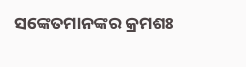ସଙ୍କେତମାନଙ୍କର କ୍ରମଶଃ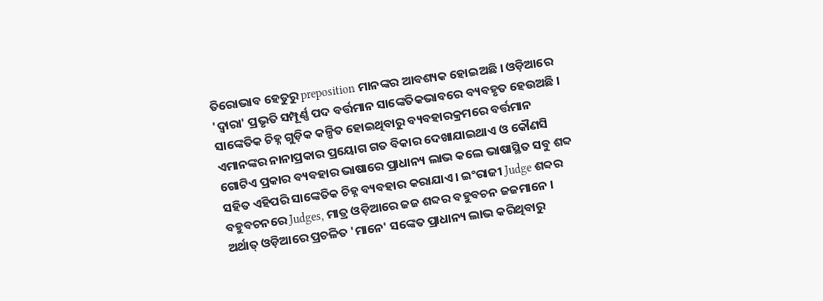ତିରୋଭାବ ହେତୁରୁ preposition ମାନଙ୍କର ଆବଶ୍ୟକ ହୋଇଅଛି । ଓଡ଼ିଆରେ 'ଦ୍ୱାରା' ପ୍ରଭୃତି ସମ୍ପୂର୍ଣ୍ଣ ପଦ ବର୍ତ୍ତମାନ ସାଙ୍କେତିକଭାବରେ ବ୍ୟବହୃତ ହେଉଅଛି ।
ସାଙ୍କେତିକ ଚିହ୍ନ ଗୁଡ଼ିକ କଳ୍ପିତ ହୋଇଥିବାରୁ ବ୍ୟବହାରକ୍ରମରେ ବର୍ତ୍ତମାନ ଏମାନଙ୍କର ନାନାପ୍ରକାର ପ୍ରୟୋଗ ଗତ ବିକାର ଦେଖାଯାଇଥାଏ ଓ କୌଣସି ଗୋଟିଏ ପ୍ରକାର ବ୍ୟବହାର ଭାଷାରେ ପ୍ରାଧାନ୍ୟ ଲାଭ କଲେ ଭାଷାସ୍ଥିତ ସବୁ ଶବ୍ଦ ସହିତ ଏହିପରି ସାଙ୍କେତିକ ଚିହ୍ନ ବ୍ୟବହାର କରାଯାଏ । ଇଂରାଜୀ Judge ଶବ୍ଦର ବହୁବଚନରେ Judges, ମାତ୍ର ଓଡ଼ିଆରେ ଜଜ ଶବ୍ଦର ବହୁବଚନ ଜଜମାନେ । ଅର୍ଥାତ୍ ଓଡ଼ିଆରେ ପ୍ରଚଳିତ 'ମାନେ' ସଙ୍କେତ ପ୍ରାଧାନ୍ୟ ଲାଭ କରିଥିବାରୁ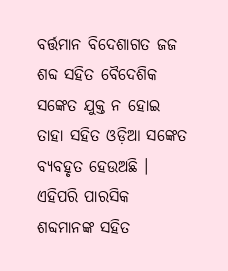ବର୍ତ୍ତମାନ ବିଦେଶାଗତ ଜଜ ଶବ୍ଦ ସହିତ ବୈଦେଶିକ ସଙ୍କେତ ଯୁକ୍ତ ନ ହୋଇ ତାହା ସହିତ ଓଡ଼ିଆ ସଙ୍କେତ ବ୍ୟବହୃତ ହେଉଅଛି । ଏହିପରି ପାରସିକ ଶବ୍ଦମାନଙ୍କ ସହିତ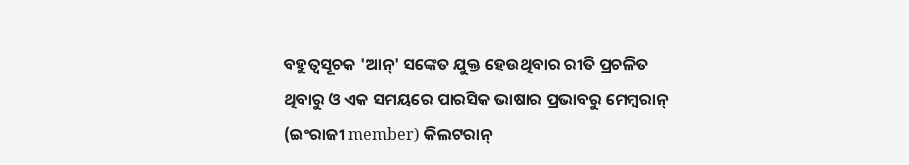ବହୁତ୍ୱସୂଚକ 'ଆନ୍' ସଙ୍କେତ ଯୁକ୍ତ ହେଉଥିବାର ରୀତି ପ୍ରଚଳିତ ଥିବାରୁ ଓ ଏକ ସମୟରେ ପାରସିକ ଭାଷାର ପ୍ରଭାବରୁ ମେମ୍ବରାନ୍ (ଇଂରାଜୀ member) କିଲଟରାନ୍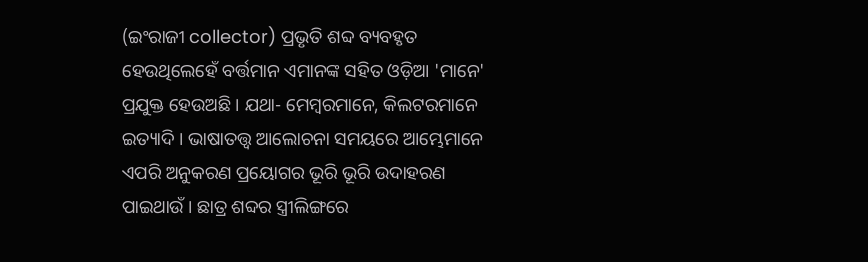(ଇଂରାଜୀ collector) ପ୍ରଭୃତି ଶବ୍ଦ ବ୍ୟବହୃତ ହେଉଥିଲେହେଁ ବର୍ତ୍ତମାନ ଏମାନଙ୍କ ସହିତ ଓଡ଼ିଆ 'ମାନେ' ପ୍ରଯୁକ୍ତ ହେଉଅଛି । ଯଥା- ମେମ୍ବରମାନେ, କିଲଟରମାନେ ଇତ୍ୟାଦି । ଭାଷାତତ୍ତ୍ୱ ଆଲୋଚନା ସମୟରେ ଆମ୍ଭେମାନେ ଏପରି ଅନୁକରଣ ପ୍ରୟୋଗର ଭୂରି ଭୂରି ଉଦାହରଣ ପାଇଥାଉଁ । ଛାତ୍ର ଶବ୍ଦର ସ୍ତ୍ରୀଲିଙ୍ଗରେ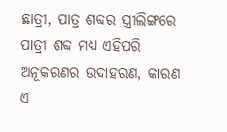ଛାତ୍ରୀ, ପାତ୍ର ଶବ୍ଦର ସ୍ତ୍ରୀଲିଙ୍ଗରେ ପାତ୍ରୀ ଶବ୍ଦ ମଧ୍ୟ ଏହିପରି ଅନୂକରଣର ଉଦାହରଣ, କାରଣ ଏ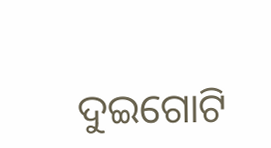ଦୁଇଗୋଟି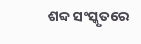ଶବ୍ଦ ସଂସ୍କୃତରେ